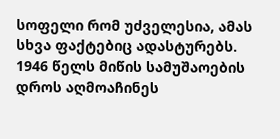სოფელი რომ უძველესია, ამას სხვა ფაქტებიც ადასტურებს. 1946 წელს მიწის სამუშაოების დროს აღმოაჩინეს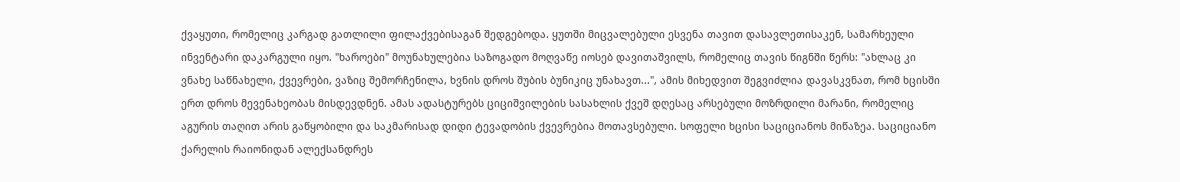ქვაყუთი, რომელიც კარგად გათლილი ფილაქვებისაგან შედგებოდა. ყუთში მიცვალებული ესვენა თავით დასავლეთისაკენ, სამარხეული ინვენტარი დაკარგული იყო. "ხაროები" მოუნახულებია საზოგადო მოღვაწე იოსებ დავითაშვილს, რომელიც თავის წიგნში წერს: "ახლაც კი ვნახე საწნახელი, ქვევრები, ვაზიც შემორჩენილა, ხვნის დროს შუბის ბუნიკიც უნახავთ...", ამის მიხედვით შეგვიძლია დავასკვნათ, რომ ხცისში ერთ დროს მევენახეობას მისდევდნენ. ამას ადასტურებს ციციშვილების სასახლის ქვეშ დღესაც არსებული მოზრდილი მარანი, რომელიც აგურის თაღით არის გაწყობილი და საკმარისად დიდი ტევადობის ქვევრებია მოთავსებული. სოფელი ხცისი საციციანოს მიწაზეა. საციციანო ქარელის რაიონიდან ალექსანდრეს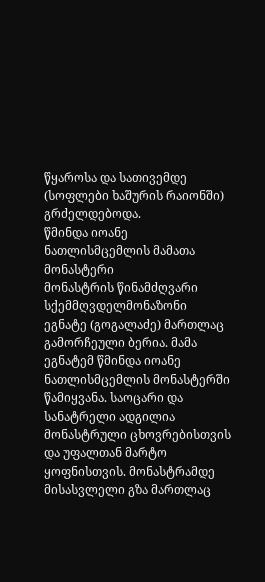წყაროსა და სათივემდე (სოფლები ხაშურის რაიონში) გრძელდებოდა.
წმინდა იოანე ნათლისმცემლის მამათა მონასტერი
მონასტრის წინამძღვარი სქემმღვდელმონაზონი ეგნატე (გოგალაძე) მართლაც გამორჩეული ბერია. მამა ეგნატემ წმინდა იოანე ნათლისმცემლის მონასტერში წამიყვანა. საოცარი და სანატრელი ადგილია მონასტრული ცხოვრებისთვის და უფალთან მარტო ყოფნისთვის. მონასტრამდე მისასვლელი გზა მართლაც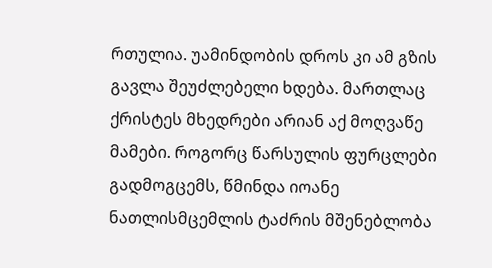რთულია. უამინდობის დროს კი ამ გზის გავლა შეუძლებელი ხდება. მართლაც ქრისტეს მხედრები არიან აქ მოღვაწე მამები. როგორც წარსულის ფურცლები გადმოგცემს, წმინდა იოანე ნათლისმცემლის ტაძრის მშენებლობა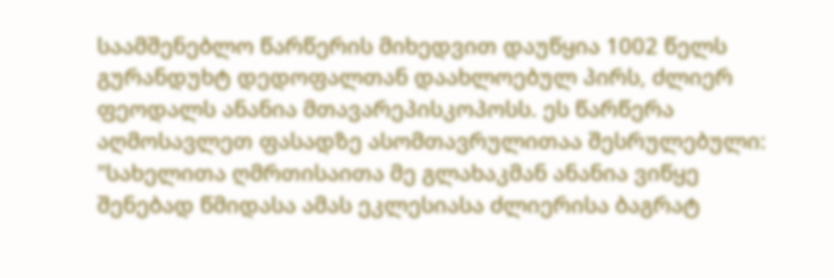საამშენებლო წარწერის მიხედვით დაუწყია 1002 წელს გურანდუხტ დედოფალთან დაახლოებულ პირს, ძლიერ ფეოდალს ანანია მთავარეპისკოპოსს. ეს წარწერა აღმოსავლეთ ფასადზე ასომთავრულითაა შესრულებული: "სახელითა ღმრთისაითა მე გლახაკმან ანანია ვიწყე შენებად წმიდასა ამას ეკლესიასა ძლიერისა ბაგრატ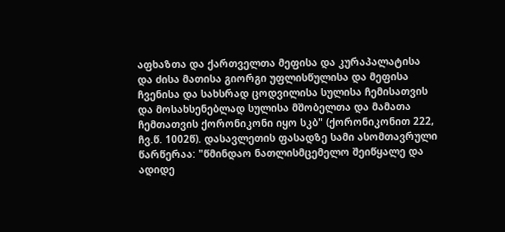აფხაზთა და ქართველთა მეფისა და კურაპალატისა და ძისა მათისა გიორგი უფლისწულისა და მეფისა ჩვენისა და სახსრად ცოდვილისა სულისა ჩემისათვის და მოსახსენებლად სულისა მშობელთა და მამათა ჩემთათვის ქორონიკონი იყო სკბ" (ქორონიკონით 222, ჩვ.წ. 1002წ). დასავლეთის ფასადზე სამი ასომთავრული წარწერაა: "წმინდაო ნათლისმცემელო შეიწყალე და ადიდე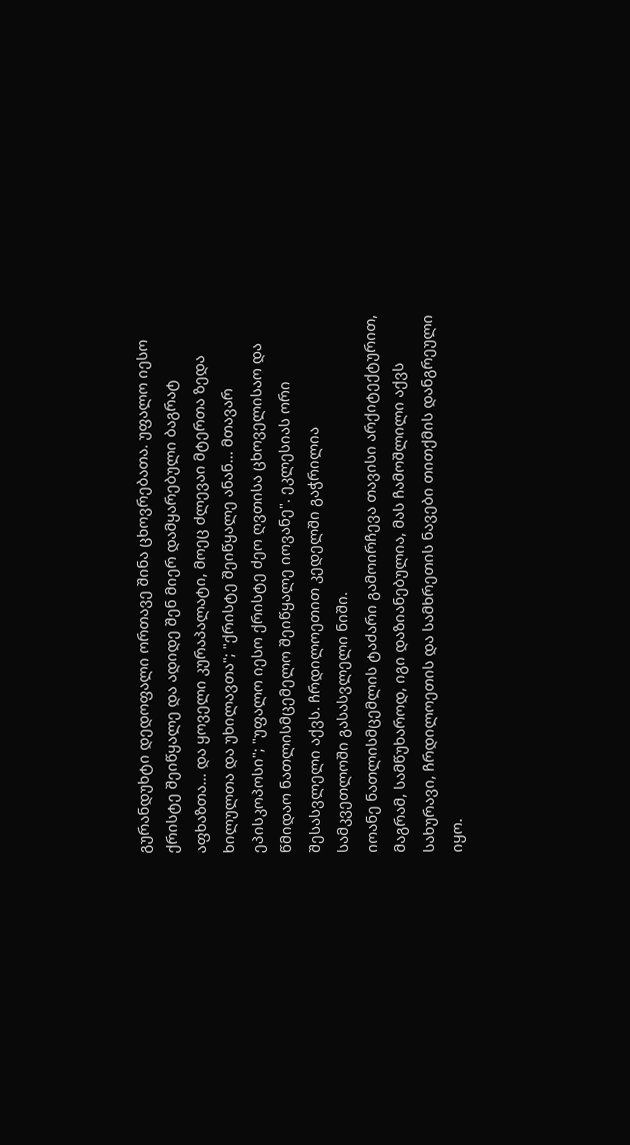გურანდუხტი დედოფალი ორთავე შინა ცხოვრებათა. უფალო იესო ქრისტე შეიწყალე და ადიდე შენ მიერ დამყარებული ბაგრატ აფხაზთა... და ყოველი კურაპალატი, მოეც ძლევაი მტერთა ზედა ხილულთა და უხილავთა"; "ქრისტე შეიწყალე ანან... მთავარ ეპისკოპოსი"; "უფალო იესო ქრისტე ძეო ღვთისა ცხოველისაო და წმიდაო ნათლისმცემელო შეიწყალე იოვანე". ეკლესიას ორი შესასვლელი აქვს. ჩრდილოეთით კედელში გაჭრილია სამკვეთლოში გასასვლელი ნიში.
იოანე ნათლისმცემლის ტაძარი გამოირჩევა თავისი არქიტექტურით, მაგრამ, სამწუხაროდ, იგი დაზიანებულია, მას ჩამოშლილი აქვს სახურავი, ჩრდილოეთის და სამხრეთის ნავები თითქმის დანგრეული იყო.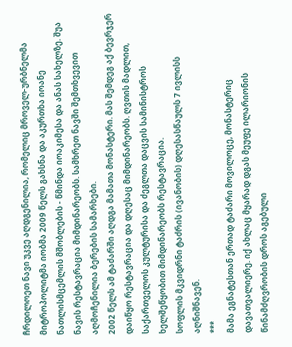ჩრდილოეთ ნავი უკვე აღდგენილია, რომელიც მროველ-ურბნელმა მიტროპოლიტმა იობმა 2009 წელს გახსნა და აკურთხა იოანე ნათლისმცემლის მშობლების - წმინდა იოაკიმესა და ანას სახელზე. შუა ნავის რესტავრაცია მიმდინარეობს. სამხრეთ ნავში შემთხვევით აღმოჩენილია ბერების სამარხები.
2002 წელს ამ ტაძარში აღდგა მამათა მონასტერი. მას შემდეგ აქ ბევრჯერ დაიწყო რესტავრაცია და დღესაც მიმდინარეობს. ღვთის მადლით, საქართველოს კულტურისა და ძეგლთა დაცვის სამინისტროს ხელშეწყობით მიმდინარეობს რესტავრაცია.
სოფლის მკვიდრნი ტაძრის (ივანობის) დღესასწაულს 7 ივლისს აღნიშნავენ.
***
მამა ეგნატესთან ერთად ტაძარი მოვილოცე, მონასტერიც დავათვალიერე. იქ ახლაც მყარად დგას მეუფე ილარიონის წინამძღვრობის დროს აგებული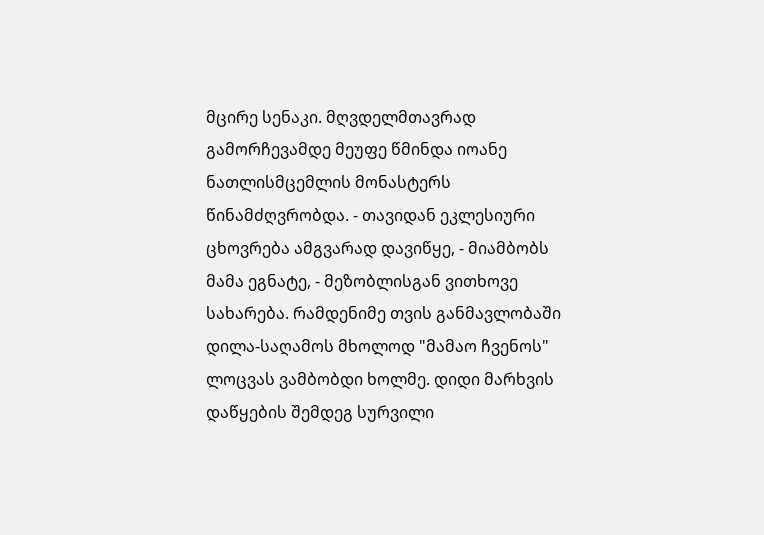მცირე სენაკი. მღვდელმთავრად გამორჩევამდე მეუფე წმინდა იოანე ნათლისმცემლის მონასტერს წინამძღვრობდა. - თავიდან ეკლესიური ცხოვრება ამგვარად დავიწყე, - მიამბობს მამა ეგნატე, - მეზობლისგან ვითხოვე სახარება. რამდენიმე თვის განმავლობაში დილა-საღამოს მხოლოდ "მამაო ჩვენოს" ლოცვას ვამბობდი ხოლმე. დიდი მარხვის დაწყების შემდეგ სურვილი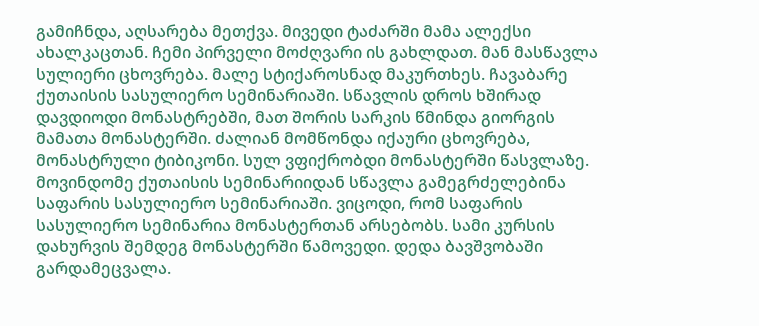გამიჩნდა, აღსარება მეთქვა. მივედი ტაძარში მამა ალექსი ახალკაცთან. ჩემი პირველი მოძღვარი ის გახლდათ. მან მასწავლა სულიერი ცხოვრება. მალე სტიქაროსნად მაკურთხეს. ჩავაბარე ქუთაისის სასულიერო სემინარიაში. სწავლის დროს ხშირად დავდიოდი მონასტრებში, მათ შორის სარკის წმინდა გიორგის მამათა მონასტერში. ძალიან მომწონდა იქაური ცხოვრება, მონასტრული ტიბიკონი. სულ ვფიქრობდი მონასტერში წასვლაზე. მოვინდომე ქუთაისის სემინარიიდან სწავლა გამეგრძელებინა საფარის სასულიერო სემინარიაში. ვიცოდი, რომ საფარის სასულიერო სემინარია მონასტერთან არსებობს. სამი კურსის დახურვის შემდეგ მონასტერში წამოვედი. დედა ბავშვობაში გარდამეცვალა.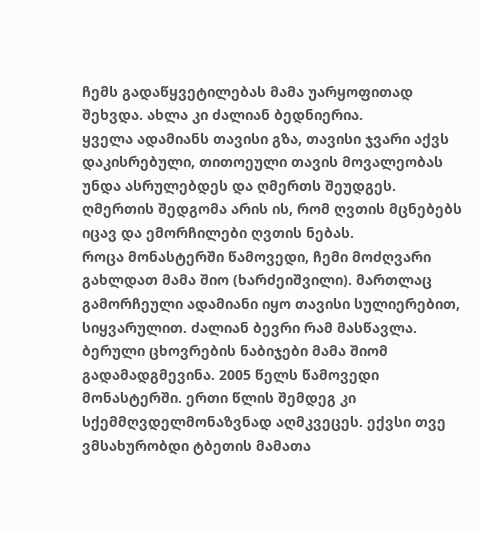ჩემს გადაწყვეტილებას მამა უარყოფითად შეხვდა. ახლა კი ძალიან ბედნიერია.
ყველა ადამიანს თავისი გზა, თავისი ჯვარი აქვს დაკისრებული, თითოეული თავის მოვალეობას უნდა ასრულებდეს და ღმერთს შეუდგეს. ღმერთის შედგომა არის ის, რომ ღვთის მცნებებს იცავ და ემორჩილები ღვთის ნებას.
როცა მონასტერში წამოვედი, ჩემი მოძღვარი გახლდათ მამა შიო (ხარძეიშვილი). მართლაც გამორჩეული ადამიანი იყო თავისი სულიერებით, სიყვარულით. ძალიან ბევრი რამ მასწავლა. ბერული ცხოვრების ნაბიჯები მამა შიომ გადამადგმევინა. 2005 წელს წამოვედი მონასტერში. ერთი წლის შემდეგ კი სქემმღვდელმონაზვნად აღმკვეცეს. ექვსი თვე ვმსახურობდი ტბეთის მამათა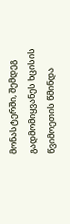მონასტერში, შემდეგ გადმომიყვანეს ხცისის წვიმოეთის წმინდა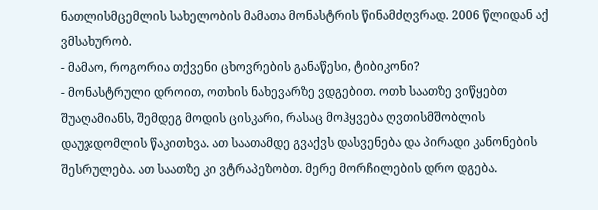ნათლისმცემლის სახელობის მამათა მონასტრის წინამძღვრად. 2006 წლიდან აქ ვმსახურობ.
- მამაო, როგორია თქვენი ცხოვრების განაწესი, ტიბიკონი?
- მონასტრული დროით, ოთხის ნახევარზე ვდგებით. ოთხ საათზე ვიწყებთ შუაღამიანს, შემდეგ მოდის ცისკარი, რასაც მოჰყვება ღვთისმშობლის დაუჯდომლის წაკითხვა. ათ საათამდე გვაქვს დასვენება და პირადი კანონების შესრულება. ათ საათზე კი ვტრაპეზობთ. მერე მორჩილების დრო დგება.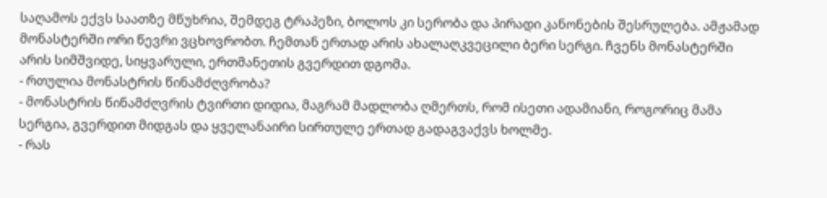საღამოს ექვს საათზე მწუხრია, შემდეგ ტრაპეზი, ბოლოს კი სერობა და პირადი კანონების შესრულება. ამჟამად მონასტერში ორი წევრი ვცხოვრობთ. ჩემთან ერთად არის ახალაღკვეცილი ბერი სერგი. ჩვენს მონასტერში არის სიმშვიდე, სიყვარული, ერთმანეთის გვერდით დგომა.
- რთულია მონასტრის წინამძღვრობა?
- მონასტრის წინამძღვრის ტვირთი დიდია, მაგრამ მადლობა ღმერთს, რომ ისეთი ადამიანი, როგორიც მამა სერგია, გვერდით მიდგას და ყველანაირი სირთულე ერთად გადაგვაქვს ხოლმე.
- რას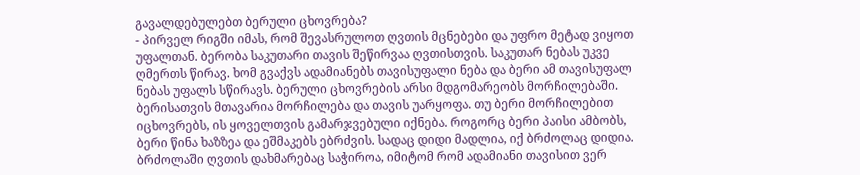გავალდებულებთ ბერული ცხოვრება?
- პირველ რიგში იმას, რომ შევასრულოთ ღვთის მცნებები და უფრო მეტად ვიყოთ უფალთან. ბერობა საკუთარი თავის შეწირვაა ღვთისთვის. საკუთარ ნებას უკვე ღმერთს წირავ. ხომ გვაქვს ადამიანებს თავისუფალი ნება და ბერი ამ თავისუფალ ნებას უფალს სწირავს. ბერული ცხოვრების არსი მდგომარეობს მორჩილებაში. ბერისათვის მთავარია მორჩილება და თავის უარყოფა. თუ ბერი მორჩილებით იცხოვრებს, ის ყოველთვის გამარჯვებული იქნება. როგორც ბერი პაისი ამბობს, ბერი წინა ხაზზეა და ეშმაკებს ებრძვის. სადაც დიდი მადლია, იქ ბრძოლაც დიდია. ბრძოლაში ღვთის დახმარებაც საჭიროა, იმიტომ რომ ადამიანი თავისით ვერ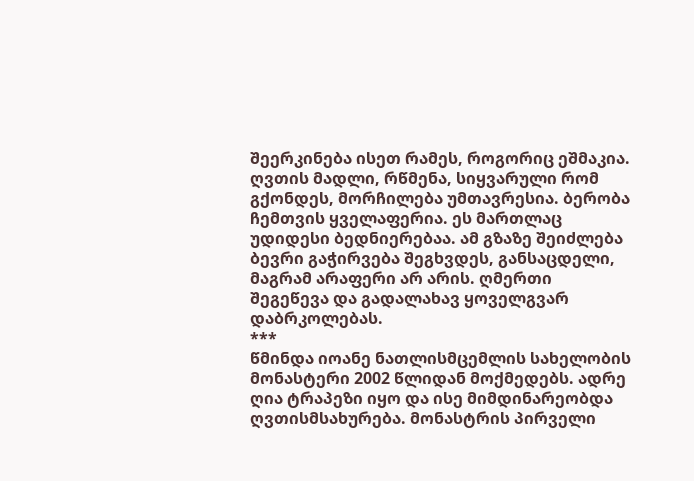შეერკინება ისეთ რამეს, როგორიც ეშმაკია. ღვთის მადლი, რწმენა, სიყვარული რომ გქონდეს, მორჩილება უმთავრესია. ბერობა ჩემთვის ყველაფერია. ეს მართლაც უდიდესი ბედნიერებაა. ამ გზაზე შეიძლება ბევრი გაჭირვება შეგხვდეს, განსაცდელი, მაგრამ არაფერი არ არის. ღმერთი შეგეწევა და გადალახავ ყოველგვარ დაბრკოლებას.
***
წმინდა იოანე ნათლისმცემლის სახელობის მონასტერი 2002 წლიდან მოქმედებს. ადრე ღია ტრაპეზი იყო და ისე მიმდინარეობდა ღვთისმსახურება. მონასტრის პირველი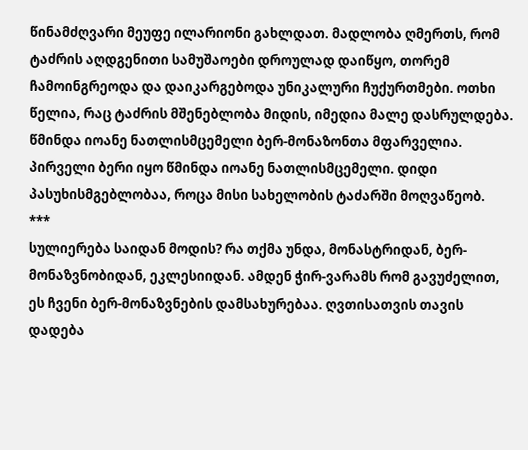წინამძღვარი მეუფე ილარიონი გახლდათ. მადლობა ღმერთს, რომ ტაძრის აღდგენითი სამუშაოები დროულად დაიწყო, თორემ ჩამოინგრეოდა და დაიკარგებოდა უნიკალური ჩუქურთმები. ოთხი წელია, რაც ტაძრის მშენებლობა მიდის, იმედია მალე დასრულდება. წმინდა იოანე ნათლისმცემელი ბერ-მონაზონთა მფარველია. პირველი ბერი იყო წმინდა იოანე ნათლისმცემელი. დიდი პასუხისმგებლობაა, როცა მისი სახელობის ტაძარში მოღვაწეობ.
***
სულიერება საიდან მოდის? რა თქმა უნდა, მონასტრიდან, ბერ-მონაზვნობიდან, ეკლესიიდან. ამდენ ჭირ-ვარამს რომ გავუძელით, ეს ჩვენი ბერ-მონაზვნების დამსახურებაა. ღვთისათვის თავის დადება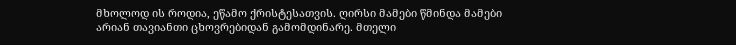მხოლოდ ის როდია, ეწამო ქრისტესათვის. ღირსი მამები წმინდა მამები არიან თავიანთი ცხოვრებიდან გამომდინარე. მთელი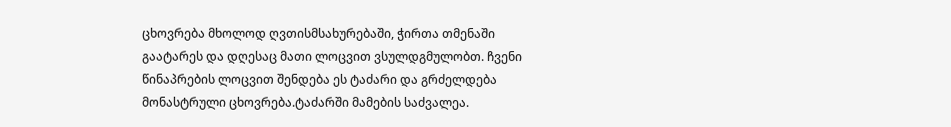ცხოვრება მხოლოდ ღვთისმსახურებაში, ჭირთა თმენაში გაატარეს და დღესაც მათი ლოცვით ვსულდგმულობთ. ჩვენი წინაპრების ლოცვით შენდება ეს ტაძარი და გრძელდება მონასტრული ცხოვრება.ტაძარში მამების საძვალეა.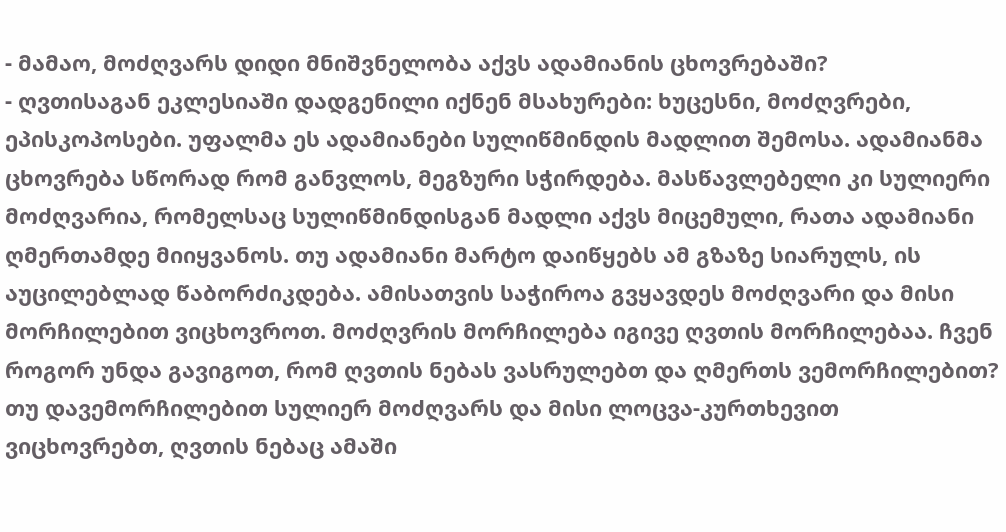- მამაო, მოძღვარს დიდი მნიშვნელობა აქვს ადამიანის ცხოვრებაში?
- ღვთისაგან ეკლესიაში დადგენილი იქნენ მსახურები: ხუცესნი, მოძღვრები, ეპისკოპოსები. უფალმა ეს ადამიანები სულიწმინდის მადლით შემოსა. ადამიანმა ცხოვრება სწორად რომ განვლოს, მეგზური სჭირდება. მასწავლებელი კი სულიერი მოძღვარია, რომელსაც სულიწმინდისგან მადლი აქვს მიცემული, რათა ადამიანი ღმერთამდე მიიყვანოს. თუ ადამიანი მარტო დაიწყებს ამ გზაზე სიარულს, ის აუცილებლად წაბორძიკდება. ამისათვის საჭიროა გვყავდეს მოძღვარი და მისი მორჩილებით ვიცხოვროთ. მოძღვრის მორჩილება იგივე ღვთის მორჩილებაა. ჩვენ როგორ უნდა გავიგოთ, რომ ღვთის ნებას ვასრულებთ და ღმერთს ვემორჩილებით? თუ დავემორჩილებით სულიერ მოძღვარს და მისი ლოცვა-კურთხევით ვიცხოვრებთ, ღვთის ნებაც ამაში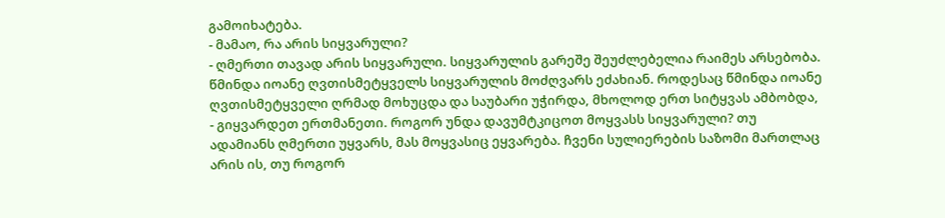გამოიხატება.
- მამაო, რა არის სიყვარული?
- ღმერთი თავად არის სიყვარული. სიყვარულის გარეშე შეუძლებელია რაიმეს არსებობა. წმინდა იოანე ღვთისმეტყველს სიყვარულის მოძღვარს ეძახიან. როდესაც წმინდა იოანე ღვთისმეტყველი ღრმად მოხუცდა და საუბარი უჭირდა, მხოლოდ ერთ სიტყვას ამბობდა, - გიყვარდეთ ერთმანეთი. როგორ უნდა დავუმტკიცოთ მოყვასს სიყვარული? თუ ადამიანს ღმერთი უყვარს, მას მოყვასიც ეყვარება. ჩვენი სულიერების საზომი მართლაც არის ის, თუ როგორ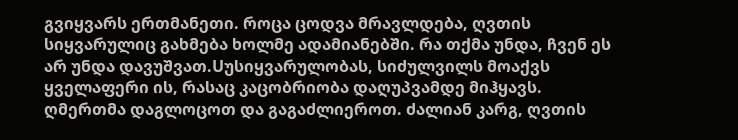გვიყვარს ერთმანეთი. როცა ცოდვა მრავლდება, ღვთის სიყვარულიც გახმება ხოლმე ადამიანებში. რა თქმა უნდა, ჩვენ ეს არ უნდა დავუშვათ.Uუსიყვარულობას, სიძულვილს მოაქვს ყველაფერი ის, რასაც კაცობრიობა დაღუპვამდე მიჰყავს.
ღმერთმა დაგლოცოთ და გაგაძლიეროთ. ძალიან კარგ, ღვთის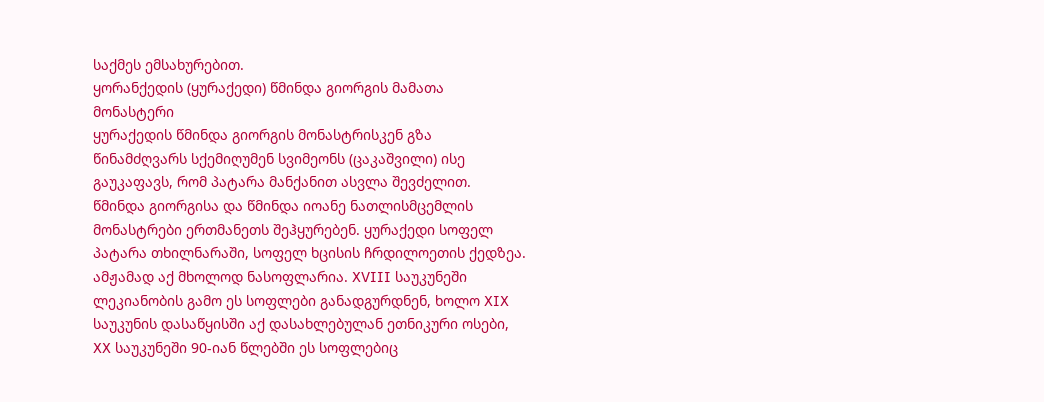საქმეს ემსახურებით.
ყორანქედის (ყურაქედი) წმინდა გიორგის მამათა მონასტერი
ყურაქედის წმინდა გიორგის მონასტრისკენ გზა წინამძღვარს სქემიღუმენ სვიმეონს (ცაკაშვილი) ისე გაუკაფავს, რომ პატარა მანქანით ასვლა შევძელით. წმინდა გიორგისა და წმინდა იოანე ნათლისმცემლის მონასტრები ერთმანეთს შეჰყურებენ. ყურაქედი სოფელ პატარა თხილნარაში, სოფელ ხცისის ჩრდილოეთის ქედზეა. ამჟამად აქ მხოლოდ ნასოფლარია. XVIII საუკუნეში ლეკიანობის გამო ეს სოფლები განადგურდნენ, ხოლო XIX საუკუნის დასაწყისში აქ დასახლებულან ეთნიკური ოსები, XX საუკუნეში 90-იან წლებში ეს სოფლებიც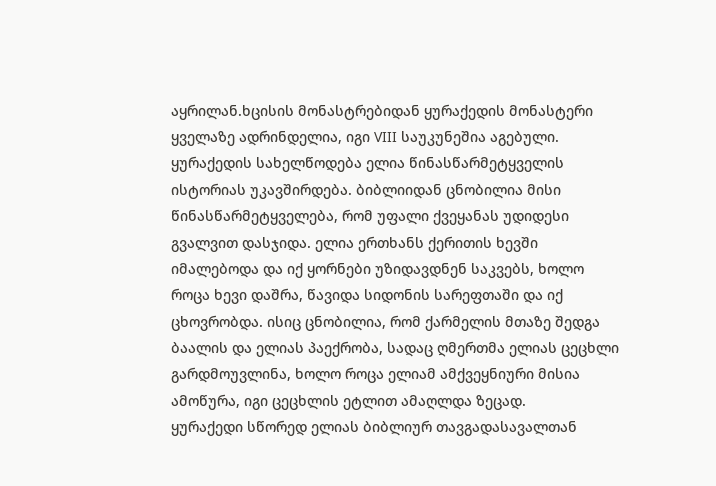აყრილან.ხცისის მონასტრებიდან ყურაქედის მონასტერი ყველაზე ადრინდელია, იგი VIII საუკუნეშია აგებული. ყურაქედის სახელწოდება ელია წინასწარმეტყველის ისტორიას უკავშირდება. ბიბლიიდან ცნობილია მისი წინასწარმეტყველება, რომ უფალი ქვეყანას უდიდესი გვალვით დასჯიდა. ელია ერთხანს ქერითის ხევში იმალებოდა და იქ ყორნები უზიდავდნენ საკვებს, ხოლო როცა ხევი დაშრა, წავიდა სიდონის სარეფთაში და იქ ცხოვრობდა. ისიც ცნობილია, რომ ქარმელის მთაზე შედგა ბაალის და ელიას პაექრობა, სადაც ღმერთმა ელიას ცეცხლი გარდმოუვლინა, ხოლო როცა ელიამ ამქვეყნიური მისია ამოწურა, იგი ცეცხლის ეტლით ამაღლდა ზეცად.
ყურაქედი სწორედ ელიას ბიბლიურ თავგადასავალთან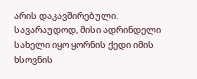არის დაკავშირებული. სავარაუდოდ, მისი ადრინდელი სახელი იყო ყორნის ქედი იმის ხსოვნის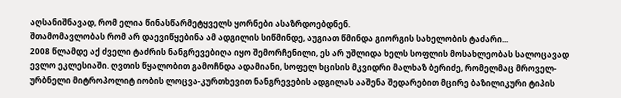აღსანიშნავად, რომ ელია წინასწარმეტყველს ყორნები ასაზრდოებდნენ.
შთამომავლობას რომ არ დაევიწყებინა ამ ადგილის სიწმინდე, აუგიათ წმინდა გიორგის სახელობის ტაძარი...
2008 წლამდე აქ ძველი ტაძრის ნანგრევებიღა იყო შემორჩენილი, ეს არ უშლიდა ხელს სოფლის მოსახლეობას სალოცავად ევლო ეკლესიაში. ღვთის წყალობით გამოჩნდა ადამიანი, სოფელ ხცისის მკვიდრი მალხაზ ბერიძე, რომელმაც მროველ-ურბნელი მიტროპოლიტ იობის ლოცვა-კურთხევით ნანგრევების ადგილას ააშენა შედარებით მცირე ბაზილიკური ტიპის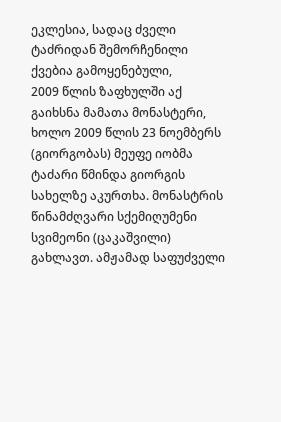ეკლესია, სადაც ძველი ტაძრიდან შემორჩენილი ქვებია გამოყენებული,
2009 წლის ზაფხულში აქ გაიხსნა მამათა მონასტერი, ხოლო 2009 წლის 23 ნოემბერს (გიორგობას) მეუფე იობმა ტაძარი წმინდა გიორგის სახელზე აკურთხა. მონასტრის წინამძღვარი სქემიღუმენი სვიმეონი (ცაკაშვილი) გახლავთ. ამჟამად საფუძველი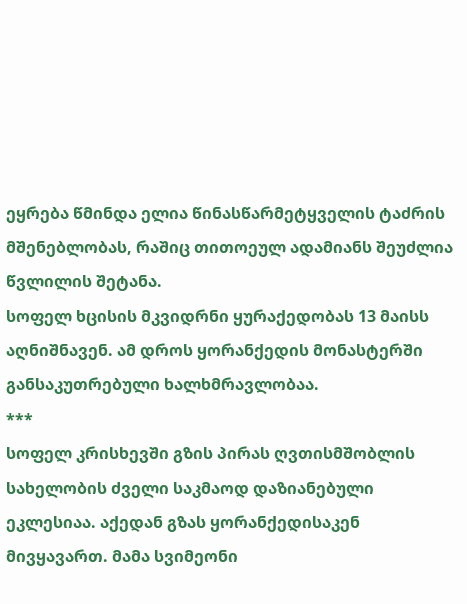ეყრება წმინდა ელია წინასწარმეტყველის ტაძრის მშენებლობას, რაშიც თითოეულ ადამიანს შეუძლია წვლილის შეტანა.
სოფელ ხცისის მკვიდრნი ყურაქედობას 13 მაისს აღნიშნავენ. ამ დროს ყორანქედის მონასტერში განსაკუთრებული ხალხმრავლობაა.
***
სოფელ კრისხევში გზის პირას ღვთისმშობლის სახელობის ძველი საკმაოდ დაზიანებული ეკლესიაა. აქედან გზას ყორანქედისაკენ მივყავართ. მამა სვიმეონი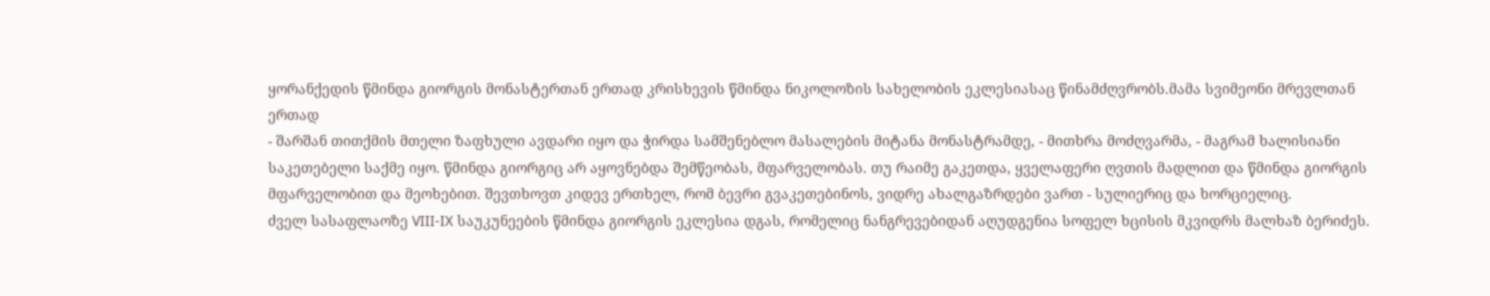ყორანქედის წმინდა გიორგის მონასტერთან ერთად კრისხევის წმინდა ნიკოლოზის სახელობის ეკლესიასაც წინამძღვრობს.მამა სვიმეონი მრევლთან ერთად
- შარშან თითქმის მთელი ზაფხული ავდარი იყო და ჭირდა სამშენებლო მასალების მიტანა მონასტრამდე, - მითხრა მოძღვარმა, - მაგრამ ხალისიანი საკეთებელი საქმე იყო. წმინდა გიორგიც არ აყოვნებდა შემწეობას, მფარველობას. თუ რაიმე გაკეთდა, ყველაფერი ღვთის მადლით და წმინდა გიორგის მფარველობით და მეოხებით. შევთხოვთ კიდევ ერთხელ, რომ ბევრი გვაკეთებინოს, ვიდრე ახალგაზრდები ვართ - სულიერიც და ხორციელიც.
ძველ სასაფლაოზე VIII-IX საუკუნეების წმინდა გიორგის ეკლესია დგას, რომელიც ნანგრევებიდან აღუდგენია სოფელ ხცისის მკვიდრს მალხაზ ბერიძეს.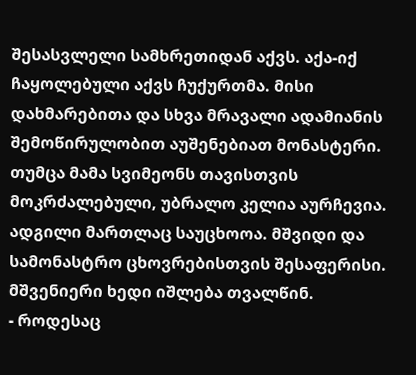შესასვლელი სამხრეთიდან აქვს. აქა-იქ ჩაყოლებული აქვს ჩუქურთმა. მისი დახმარებითა და სხვა მრავალი ადამიანის შემოწირულობით აუშენებიათ მონასტერი. თუმცა მამა სვიმეონს თავისთვის მოკრძალებული, უბრალო კელია აურჩევია. ადგილი მართლაც საუცხოოა. მშვიდი და სამონასტრო ცხოვრებისთვის შესაფერისი. მშვენიერი ხედი იშლება თვალწინ.
- როდესაც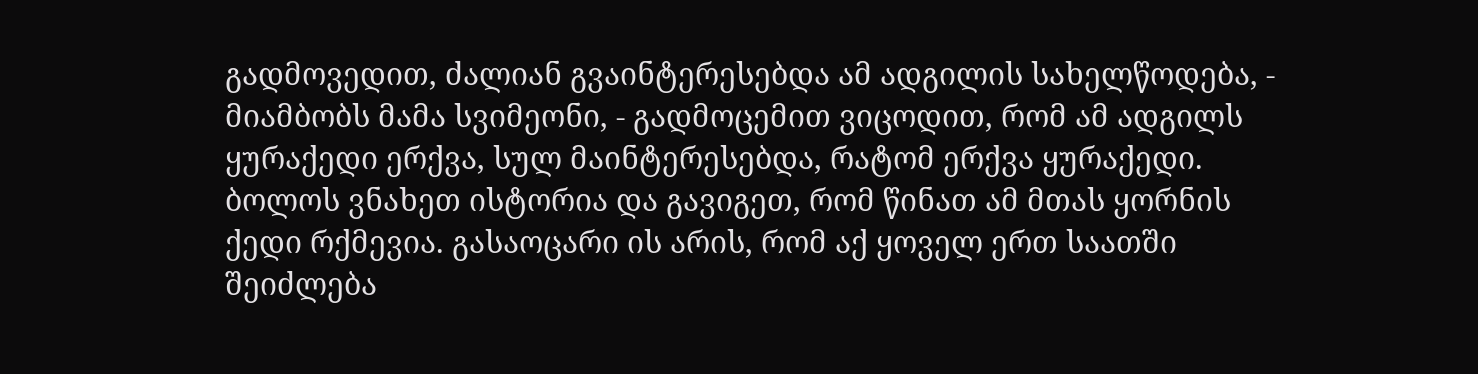გადმოვედით, ძალიან გვაინტერესებდა ამ ადგილის სახელწოდება, - მიამბობს მამა სვიმეონი, - გადმოცემით ვიცოდით, რომ ამ ადგილს ყურაქედი ერქვა, სულ მაინტერესებდა, რატომ ერქვა ყურაქედი. ბოლოს ვნახეთ ისტორია და გავიგეთ, რომ წინათ ამ მთას ყორნის ქედი რქმევია. გასაოცარი ის არის, რომ აქ ყოველ ერთ საათში შეიძლება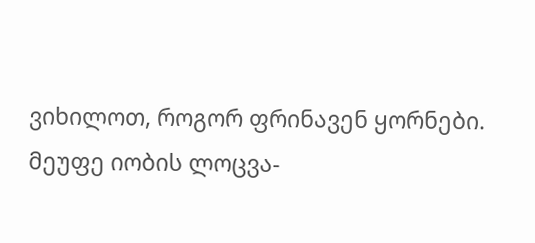ვიხილოთ, როგორ ფრინავენ ყორნები. მეუფე იობის ლოცვა-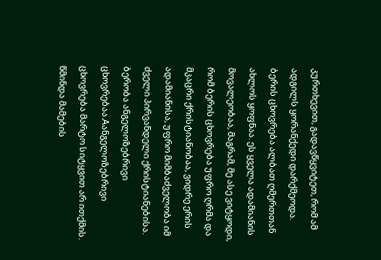კურთხევით, გადავწყვიტეთ, რომ ამ ადგილს ყორანქედი დარქმეოდა.
ბერის ცხოვრება ალბათ ღმერთთან ახლოს ყოფნაა. ეს ყველა ადამიანის მოვალეობაა, მაგრამ, მე ასე ვიტყოდი, რომ ბერის ცხოვრება უფრო ღრმა და მკაცრი ქრისტიანობაა, ვიდრე ერის ადამიანისა, უფრო მიმბაძველობა იმ ძველი პირვანდელი ქრისტიანებისა. ბერობა ანგელოზებრივი ცხოვრებაა.Aანგელოზებრივი ცხოვრება მარტო სიტყვით არ ითქმის. წმინდა მამების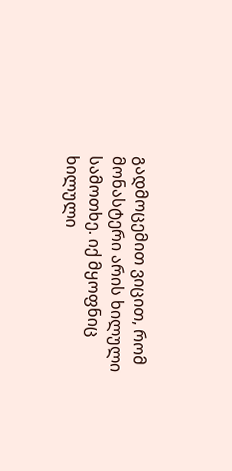გადმოცემით ვიცით, რომ მონასტერი არის ხილული სამოთხე. იქ მყოფნიც ხილული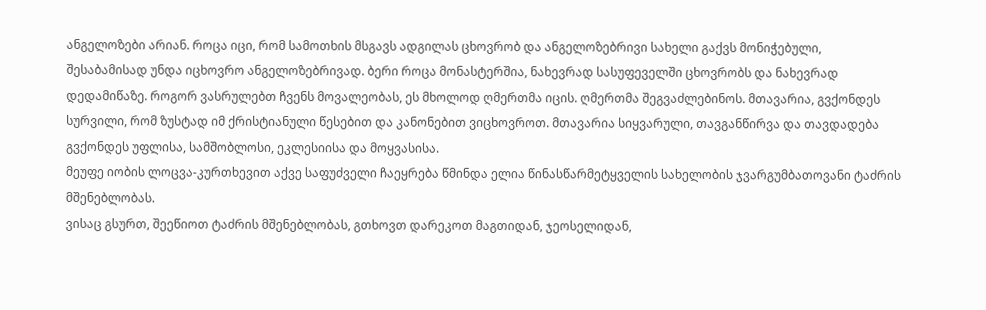ანგელოზები არიან. როცა იცი, რომ სამოთხის მსგავს ადგილას ცხოვრობ და ანგელოზებრივი სახელი გაქვს მონიჭებული, შესაბამისად უნდა იცხოვრო ანგელოზებრივად. ბერი როცა მონასტერშია, ნახევრად სასუფეველში ცხოვრობს და ნახევრად დედამიწაზე. როგორ ვასრულებთ ჩვენს მოვალეობას, ეს მხოლოდ ღმერთმა იცის. ღმერთმა შეგვაძლებინოს. მთავარია, გვქონდეს სურვილი, რომ ზუსტად იმ ქრისტიანული წესებით და კანონებით ვიცხოვროთ. მთავარია სიყვარული, თავგანწირვა და თავდადება გვქონდეს უფლისა, სამშობლოსი, ეკლესიისა და მოყვასისა.
მეუფე იობის ლოცვა-კურთხევით აქვე საფუძველი ჩაეყრება წმინდა ელია წინასწარმეტყველის სახელობის ჯვარგუმბათოვანი ტაძრის მშენებლობას.
ვისაც გსურთ, შეეწიოთ ტაძრის მშენებლობას, გთხოვთ დარეკოთ მაგთიდან, ჯეოსელიდან,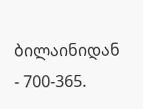ბილაინიდან - 700-365.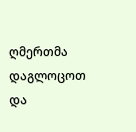ღმერთმა დაგლოცოთ და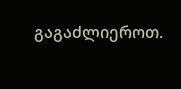გაგაძლიეროთ.